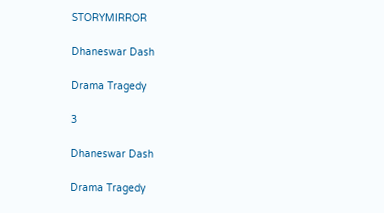STORYMIRROR

Dhaneswar Dash

Drama Tragedy

3

Dhaneswar Dash

Drama Tragedy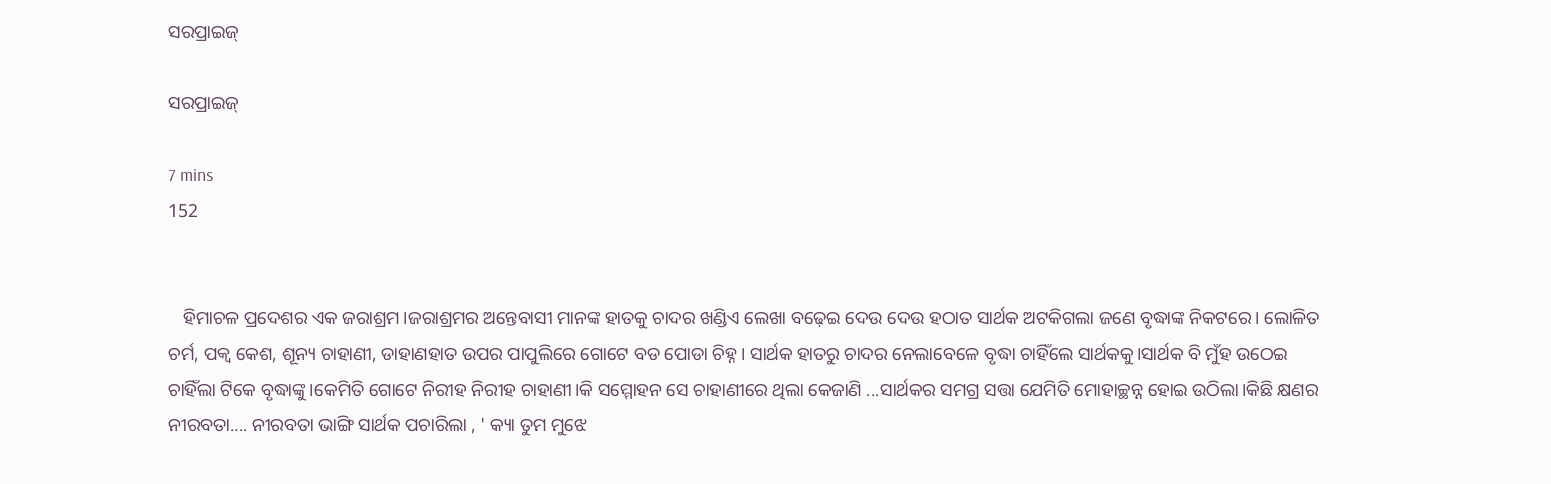ସରପ୍ରାଇଜ୍

ସରପ୍ରାଇଜ୍

7 mins
152


   ହିମାଚଳ ପ୍ରଦେଶର ଏକ ଜରାଶ୍ରମ।ଜରାଶ୍ରମର ଅନ୍ତେବାସୀ ମାନଙ୍କ ହାତକୁ ଚାଦର ଖଣ୍ଡିଏ ଲେଖା ବଢ଼େଇ ଦେଉ ଦେଉ ହଠାତ ସାର୍ଥକ ଅଟକିଗଲା ଜଣେ ବୃଦ୍ଧାଙ୍କ ନିକଟରେ। ଲୋଳିତ ଚର୍ମ, ପକ୍ଵ କେଶ, ଶୂନ୍ୟ ଚାହାଣୀ, ଡାହାଣହାତ ଉପର ପାପୁଲିରେ ଗୋଟେ ବଡ ପୋଡା ଚିହ୍ନ। ସାର୍ଥକ ହାତରୁ ଚାଦର ନେଲାବେଳେ ବୃଦ୍ଧା ଚାହିଁଲେ ସାର୍ଥକକୁ।ସାର୍ଥକ ବି ମୁଁହ ଉଠେଇ ଚାହିଁଲା ଟିକେ ବୃଦ୍ଧାଙ୍କୁ।କେମିତି ଗୋଟେ ନିରୀହ ନିରୀହ ଚାହାଣୀ।କି ସମ୍ମୋହନ ସେ ଚାହାଣୀରେ ଥିଲା କେଜାଣି ...ସାର୍ଥକର ସମଗ୍ର ସତ୍ତା ଯେମିତି ମୋହାଚ୍ଛନ୍ନ ହୋଇ ଉଠିଲା।କିଛି କ୍ଷଣର ନୀରବତା.... ନୀରବତା ଭାଙ୍ଗି ସାର୍ଥକ ପଚାରିଲା , ' କ୍ୟା ତୁମ ମୁଝେ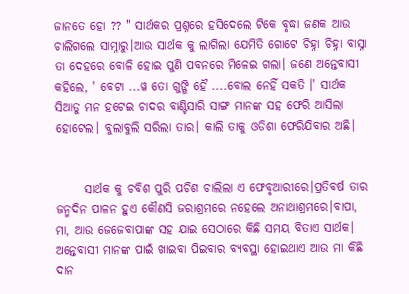ଜାନତେ ହୋ ?? " ସାର୍ଥକର ପ୍ରଶ୍ନରେ ହସିଦେଲେ ଟିକେ ବୃଦ୍ଧା ଜଣକ ଆଉ ଚାଲିଗଲେ ସାମ୍ନାରୁ।ଆଉ ସାର୍ଥକ କୁ ଲାଗିଲା ଯେମିତି ଗୋଟେ ଚିହ୍ନା ଚିହ୍ନା ବାସ୍ନା ତା ଦେହରେ ବୋଳି ହୋଇ ପୁଣି ପବନରେ ମିଳେଇ ଗଲା। ଜଣେ ଅନ୍ତେବାସୀ କହିଲେ, ' ବେଟା ...ୱ ତୋ ଗୁଙ୍ଗି ହୈ ....ବୋଲ ନେହିଁ ସକତି ।' ସାର୍ଥକ ସିଆଡୁ ମନ ହଟେଇ ଚାଦର ବାଣ୍ଟିସାରି ସାଙ୍ଗ ମାନଙ୍କ ସହ ଫେରି ଆସିଲା ହୋଟେଲ। ବୁଲାବୁଲି ସରିଲା ତାର। କାଲି ତାକୁ ଓଡିଶା ଫେରିଯିବାର ଅଛି।


      ସାର୍ଥକ କୁ ଚବିଶ ପୁରି ପଚିଶ ଚାଲିଲା ଏ ଫେବୃଆରୀରେ।ପ୍ରତିବର୍ଷ ତାର ଜନ୍ମଦିନ ପାଳନ ହୁଏ କୌଣସି ଜରାଶ୍ରମରେ ନହେଲେ ଅନାଥାଶ୍ରମରେ।ବାପା, ମା, ଆଉ ଜେଜେବାପାଙ୍କ ସହ ଯାଇ ସେଠାରେ କିଛି ସମୟ ବିତାଏ ସାର୍ଥକ। ଅନ୍ତେବାସୀ ମାନଙ୍କ ପାଇଁ ଖାଇବା ପିଇବାର ବ୍ୟବସ୍ଥା ହୋଇଥାଏ ଆଉ ମା କିଛି ଦାନ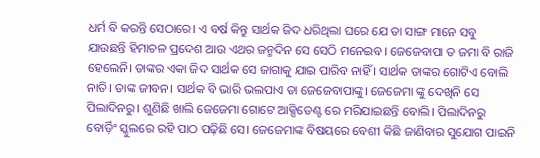ଧର୍ମ ବି କରନ୍ତି ସେଠାରେ। ଏ ବର୍ଷ କିନ୍ତୁ ସାର୍ଥକ ଜିଦ ଧରିଥିଲା ଘରେ ଯେ ତା ସାଙ୍ଗ ମାନେ ସବୁ ଯାଉଛନ୍ତି ହିମାଚଳ ପ୍ରଦେଶ ଆଉ ଏଥର ଜନ୍ମଦିନ ସେ ସେଠି ମନେଇବ। ଜେଜେବାପା ତ ଜମା ବି ରାଜି ହେଲେନି। ତାଙ୍କର ଏକା ଜିଦ ସାର୍ଥକ ସେ ଜାଗାକୁ ଯାଇ ପାରିବ ନାହିଁ । ସାର୍ଥକ ତାଙ୍କର ଗୋଟିଏ ବୋଲି ନାତି। ତାଙ୍କ ଜୀବନ। ସାର୍ଥକ ବି ଭାରି ଭଲପାଏ ତା ଜେଜେବାପାଙ୍କୁ। ଜେଜେମା ଙ୍କୁ ଦେଖିନି ସେ ପିଲାଦିନରୁ। ଶୁଣିଛି ଖାଲି ଜେଜେମା ଗୋଟେ ଆକ୍ସିଡେଣ୍ଟ ରେ ମରିଯାଇଛନ୍ତି ବୋଲି। ପିଲାଦିନରୁ ବୋର୍ଡ଼ିଂ ସ୍କୁଲରେ ରହି ପାଠ ପଢ଼ିଛି ସେ। ଜେଜେମାଙ୍କ ବିଷୟରେ ବେଶୀ କିଛି ଜାଣିବାର ସୁଯୋଗ ପାଇନି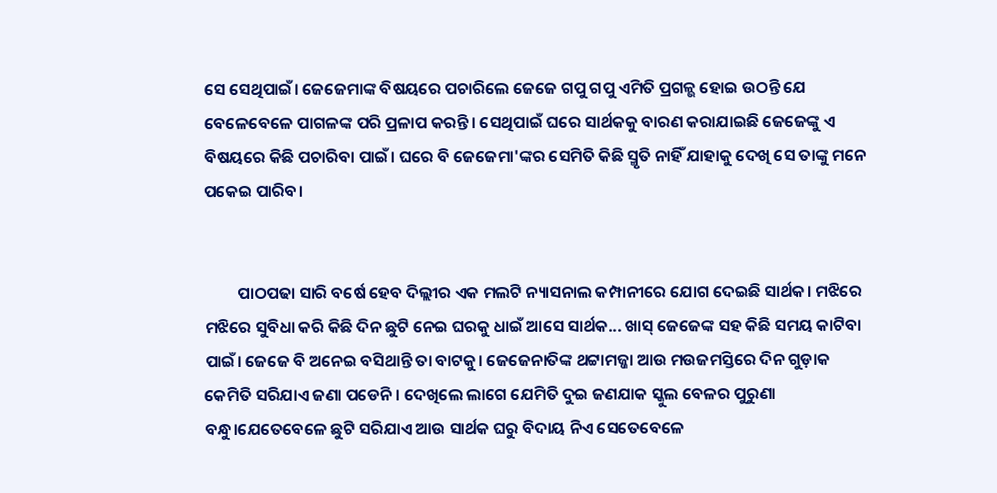ସେ ସେଥିପାଇଁ। ଜେଜେମାଙ୍କ ବିଷୟରେ ପଚାରିଲେ ଜେଜେ ଗପୁ ଗପୁ ଏମିତି ପ୍ରଗଳ୍ଭ ହୋଇ ଉଠନ୍ତି ଯେ ବେଳେବେଳେ ପାଗଳଙ୍କ ପରି ପ୍ରଳାପ କରନ୍ତି। ସେଥିପାଇଁ ଘରେ ସାର୍ଥକକୁ ବାରଣ କରାଯାଇଛି ଜେଜେଙ୍କୁ ଏ ବିଷୟରେ କିଛି ପଚାରିବା ପାଇଁ। ଘରେ ବି ଜେଜେମା'ଙ୍କର ସେମିତି କିଛି ସ୍ମୃତି ନାହିଁ ଯାହାକୁ ଦେଖି ସେ ତାଙ୍କୁ ମନେ ପକେଇ ପାରିବ।


         ପାଠପଢା ସାରି ବର୍ଷେ ହେବ ଦିଲ୍ଲୀର ଏକ ମଲଟି ନ୍ୟାସନାଲ କମ୍ପାନୀରେ ଯୋଗ ଦେଇଛି ସାର୍ଥକ। ମଝିରେ ମଝିରେ ସୁବିଧା କରି କିଛି ଦିନ ଛୁଟି ନେଇ ଘରକୁ ଧାଇଁ ଆସେ ସାର୍ଥକ... ଖାସ୍ ଜେଜେଙ୍କ ସହ କିଛି ସମୟ କାଟିବା ପାଇଁ। ଜେଜେ ବି ଅନେଇ ବସିଥାନ୍ତି ତା ବାଟକୁ। ଜେଜେନାତିଙ୍କ ଥଟ୍ଟାମଜ୍ଜା ଆଉ ମଉଜମସ୍ତିରେ ଦିନ ଗୁଡ଼ାକ କେମିତି ସରିଯାଏ ଜଣା ପଡେନି। ଦେଖିଲେ ଲାଗେ ଯେମିତି ଦୁଇ ଜଣଯାକ ସ୍କୁଲ ବେଳର ପୁରୁଣା ବନ୍ଧୁ।ଯେତେବେଳେ ଛୁଟି ସରିଯାଏ ଆଉ ସାର୍ଥକ ଘରୁ ବିଦାୟ ନିଏ ସେତେବେଳେ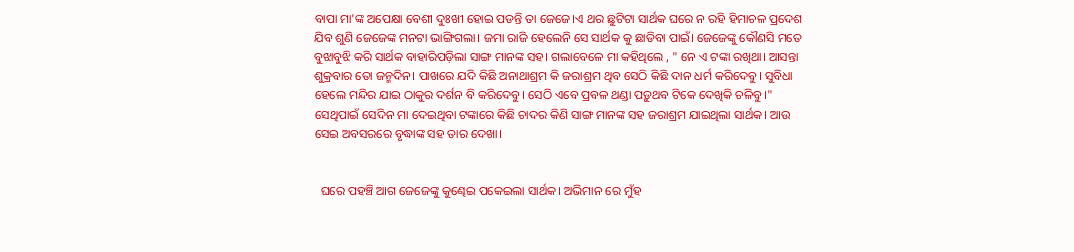ବାପା ମା'ଙ୍କ ଅପେକ୍ଷା ବେଶୀ ଦୁଃଖୀ ହୋଇ ପଡନ୍ତି ତା ଜେଜେ।ଏ ଥର ଛୁଟିଟା ସାର୍ଥକ ଘରେ ନ ରହି ହିମାଚଳ ପ୍ରଦେଶ ଯିବ ଶୁଣି ଜେଜେଙ୍କ ମନଟା ଭାଙ୍ଗିଗଲା। ଜମା ରାଜି ହେଲେନି ସେ ସାର୍ଥକ କୁ ଛାଡିବା ପାଇଁ। ଜେଜେଙ୍କୁ କୌଣସି ମତେ ବୁଝାବୁଝି କରି ସାର୍ଥକ ବାହାରିପଡ଼ିଲା ସାଙ୍ଗ ମାନଙ୍କ ସହ। ଗଲାବେଳେ ମା କହିଥିଲେ , " ନେ ଏ ଟଙ୍କା ରଖିଥା। ଆସନ୍ତା ଶୁକ୍ରବାର ତୋ ଜନ୍ମଦିନ। ପାଖରେ ଯଦି କିଛି ଅନାଥାଶ୍ରମ କି ଜରାଶ୍ରମ ଥିବ ସେଠି କିଛି ଦାନ ଧର୍ମ କରିଦେବୁ। ସୁବିଧା ହେଲେ ମନ୍ଦିର ଯାଇ ଠାକୁର ଦର୍ଶନ ବି କରିଦେବୁ। ସେଠି ଏବେ ପ୍ରବଳ ଥଣ୍ଡା ପଡ଼ୁଥବ ଟିକେ ଦେଖିକି ଚଳିବୁ।" ସେଥିପାଇଁ ସେଦିନ ମା ଦେଇଥିବା ଟଙ୍କାରେ କିଛି ଚାଦର କିଣି ସାଙ୍ଗ ମାନଙ୍କ ସହ ଜରାଶ୍ରମ ଯାଇଥିଲା ସାର୍ଥକ। ଆଉ ସେଇ ଅବସରରେ ବୃଦ୍ଧାଙ୍କ ସହ ତାର ଦେଖା।


  ଘରେ ପହଞ୍ଚି ଆଗ ଜେଜେଙ୍କୁ କୁଣ୍ଢେଇ ପକେଇଲା ସାର୍ଥକ। ଅଭିମାନ ରେ ମୁଁହ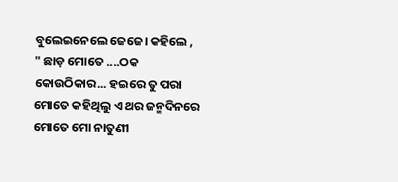ବୁଲେଇନେଲେ ଜେଜେ। କହିଲେ , " ଛାଡ଼ ମୋତେ ....ଠକ କୋଉଠିକାର... ହଇରେ ତୁ ପରା ମୋତେ କହିଥିଲୁ ଏ ଥର ଜନ୍ମଦିନରେ ମୋତେ ମୋ ନାତୁଣୀ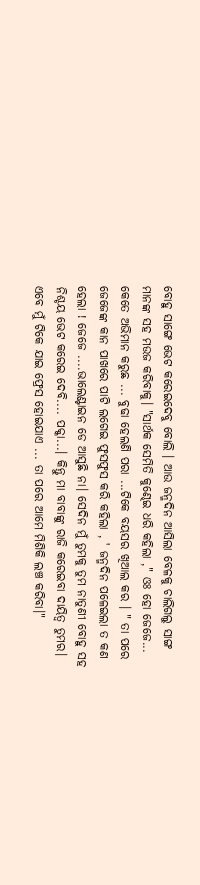ବୋହୁ ସାଙ୍ଗେ ଭେଟ କରେଇଦେବୁ ବୋଲି । ଆଉ ଜନ୍ମଦିନ ଆସିଲା ବେଳକୁ ଚାଲିଗଲୁ ସାଙ୍ଗ ମାନଙ୍କ ସହ ମଉଜ କରିବାକୁ। "ସାର୍ଥକ ସେମିତି କୁଣ୍ଢେଇ ଧରି କହିଲା ," ଓଃ ହୋ ଜେଜେ... କେତେ ଅଭିମାନ କରୁଛ ... ବୁଢା ହେଲଣି ପରା ...ଟିକେ ବୟସର ଖିଆଲ କର । " ତା ପରେ ଜେଜେଙ୍କ କାନ ପାଖରେ ପାଟି ଲଗେଇ ଫୁସଫୁସ କରି କହିଲା , ' ଜନ୍ମଦିନ ପଳେଇଲା ତ କଣ ହେଲା ! ଜେଜେ ....ଭାଲେଣ୍ଟାଇନ ଡେ ଆସୁଛି ନା। ସେଦିନ ମୁଁ ତୁମକୁ ତୁମ ନାତୁଣୀ ବୋହୁ ସହ ନିଶ୍ଚୟ ଭେଟ କରେଇ ଦେବି.... ପକ୍କା...। କିନ୍ତୁ ମା ବାବାଙ୍କୁ ରାଜି କରେଇବା ଦାୟିତ୍ୱ ତୁମର। ଏବେ ମୁଁ ଟିକେ ଯାଇ ଫ୍ରେସ ହୋଇଯାଏ ... ତା ପରେ ଆମେ ମିଶିକି ଲଞ୍ଚ କରିବା।"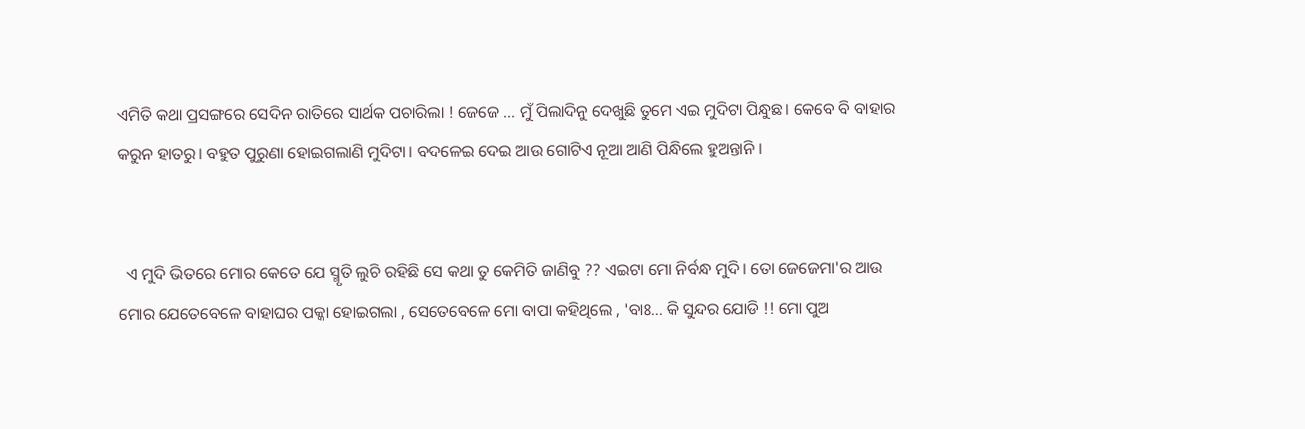ଏମିତି କଥା ପ୍ରସଙ୍ଗରେ ସେଦିନ ରାତିରେ ସାର୍ଥକ ପଚାରିଲା ! ଜେଜେ ... ମୁଁ ପିଲାଦିନୁ ଦେଖୁଛି ତୁମେ ଏଇ ମୁଦିଟା ପିନ୍ଧୁଛ। କେବେ ବି ବାହାର କରୁନ ହାତରୁ। ବହୁତ ପୁରୁଣା ହୋଇଗଲାଣି ମୁଦିଟା। ବଦଳେଇ ଦେଇ ଆଉ ଗୋଟିଏ ନୂଆ ଆଣି ପିନ୍ଧିଲେ ହୁଅନ୍ତାନି ।


  ଏ ମୁଦି ଭିତରେ ମୋର କେତେ ଯେ ସ୍ମୃତି ଲୁଚି ରହିଛି ସେ କଥା ତୁ କେମିତି ଜାଣିବୁ ?? ଏଇଟା ମୋ ନିର୍ବନ୍ଧ ମୁଦି। ତୋ ଜେଜେମା'ର ଆଉ ମୋର ଯେତେବେଳେ ବାହାଘର ପକ୍କା ହୋଇଗଲା , ସେତେବେଳେ ମୋ ବାପା କହିଥିଲେ , 'ବାଃ... କି ସୁନ୍ଦର ଯୋଡି !! ମୋ ପୁଅ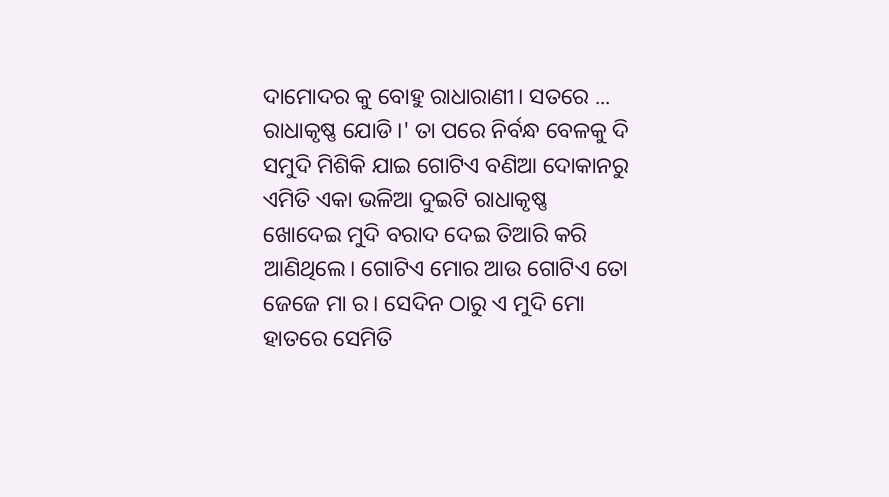ଦାମୋଦର କୁ ବୋହୁ ରାଧାରାଣୀ। ସତରେ ... ରାଧାକୃଷ୍ଣ ଯୋଡି।' ତା ପରେ ନିର୍ବନ୍ଧ ବେଳକୁ ଦି ସମୁଦି ମିଶିକି ଯାଇ ଗୋଟିଏ ବଣିଆ ଦୋକାନରୁ ଏମିତି ଏକା ଭଳିଆ ଦୁଇଟି ରାଧାକୃଷ୍ଣ ଖୋଦେଇ ମୁଦି ବରାଦ ଦେଇ ତିଆରି କରି ଆଣିଥିଲେ। ଗୋଟିଏ ମୋର ଆଉ ଗୋଟିଏ ତୋ ଜେଜେ ମା ର। ସେଦିନ ଠାରୁ ଏ ମୁଦି ମୋ ହାତରେ ସେମିତି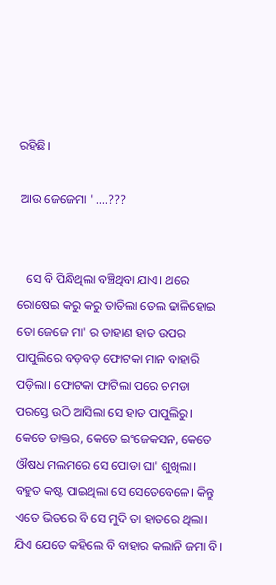ରହିଛି।

 ଆଉ ଜେଜେମା ' ....???


   ସେ ବି ପିନ୍ଧିଥିଲା ବଞ୍ଚିଥିବା ଯାଏ। ଥରେ ରୋଷେଇ କରୁ କରୁ ତାତିଲା ତେଲ ଢାଳିହୋଇ ତୋ ଜେଜେ ମା' ର ଡାହାଣ ହାତ ଉପର ପାପୁଲିରେ ବଡ଼ବଡ଼ ଫୋଟକା ମାନ ବାହାରି ପଡ଼ିଲା। ଫୋଟକା ଫାଟିଲା ପରେ ଚମଡା ପରସ୍ତେ ଉଠି ଆସିଲା ସେ ହାତ ପାପୁଲିରୁ। କେତେ ଡାକ୍ତର, କେତେ ଇଂଜେକସନ, କେତେ ଔଷଧ ମଲମରେ ସେ ପୋଡା ଘା' ଶୁଖିଲା। ବହୁତ କଷ୍ଟ ପାଇଥିଲା ସେ ସେତେବେଳେ। କିନ୍ତୁ ଏତେ ଭିତରେ ବି ସେ ମୁଦି ତା ହାତରେ ଥିଲା। ଯିଏ ଯେତେ କହିଲେ ବି ବାହାର କଲାନି ଜମା ବି।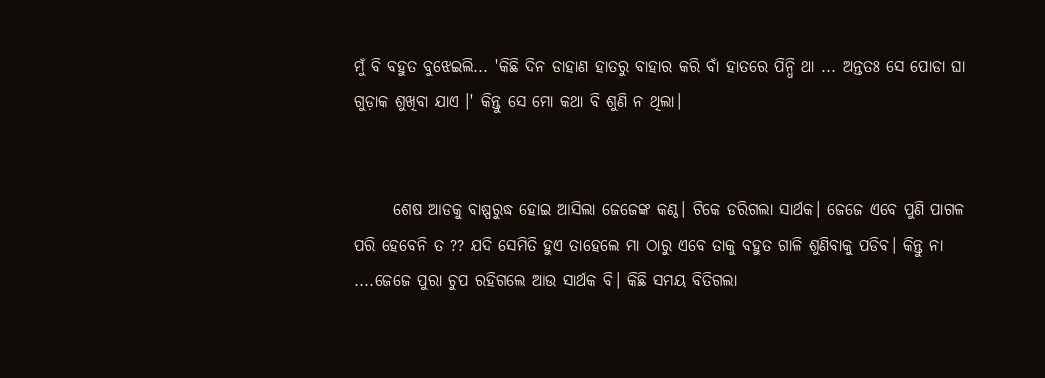ମୁଁ ବି ବହୁତ ବୁଝେଇଲି... 'କିଛି ଦିନ ଡାହାଣ ହାତରୁ ବାହାର କରି ବାଁ ହାତରେ ପିନ୍ଧି ଥା ... ଅନ୍ତତଃ ସେ ପୋଡା ଘା ଗୁଡ଼ାକ ଶୁଖିବା ଯାଏ ।' କିନ୍ତୁ ସେ ମୋ କଥା ବି ଶୁଣି ନ ଥିଲା।


      ଶେଷ ଆଡକୁ ବାଷ୍ପରୁଦ୍ଧ ହୋଇ ଆସିଲା ଜେଜେଙ୍କ କଣ୍ଠ। ଟିକେ ଡରିଗଲା ସାର୍ଥକ। ଜେଜେ ଏବେ ପୁଣି ପାଗଳ ପରି ହେବେନି ତ ?? ଯଦି ସେମିତି ହୁଏ ତାହେଲେ ମା ଠାରୁ ଏବେ ତାକୁ ବହୁତ ଗାଳି ଶୁଣିବାକୁ ପଡିବ। କିନ୍ତୁ ନା ....ଜେଜେ ପୁରା ଚୁପ ରହିଗଲେ ଆଉ ସାର୍ଥକ ବି। କିଛି ସମୟ ବିତିଗଲା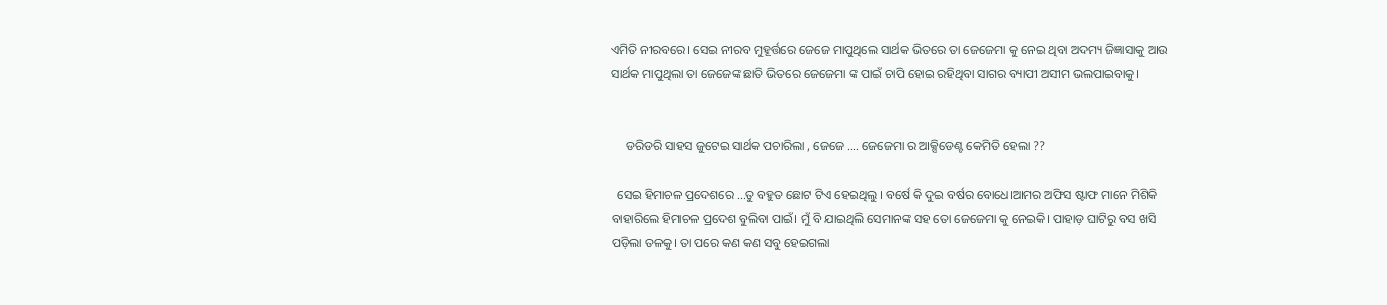ଏମିତି ନୀରବରେ। ସେଇ ନୀରବ ମୁହୂର୍ତ୍ତରେ ଜେଜେ ମାପୁଥିଲେ ସାର୍ଥକ ଭିତରେ ତା ଜେଜେମା କୁ ନେଇ ଥିବା ଅଦମ୍ୟ ଜିଜ୍ଞାସାକୁ ଆଉ ସାର୍ଥକ ମାପୁଥିଲା ତା ଜେଜେଙ୍କ ଛାତି ଭିତରେ ଜେଜେମା ଙ୍କ ପାଇଁ ଚାପି ହୋଇ ରହିଥିବା ସାଗର ବ୍ୟାପୀ ଅସୀମ ଭଲପାଇବାକୁ।


     ଡରିଡରି ସାହସ ଜୁଟେଇ ସାର୍ଥକ ପଚାରିଲା , ଜେଜେ .... ଜେଜେମା ର ଆକ୍ସିଡେଣ୍ଟ କେମିତି ହେଲା ??

  ସେଇ ହିମାଚଳ ପ୍ରଦେଶରେ ...ତୁ ବହୁତ ଛୋଟ ଟିଏ ହେଇଥିଲୁ । ବର୍ଷେ କି ଦୁଇ ବର୍ଷର ବୋଧେ।ଆମର ଅଫିସ ଷ୍ଟାଫ ମାନେ ମିଶିକି ବାହାରିଲେ ହିମାଚଳ ପ୍ରଦେଶ ବୁଲିବା ପାଇଁ। ମୁଁ ବି ଯାଇଥିଲି ସେମାନଙ୍କ ସହ ତୋ ଜେଜେମା କୁ ନେଇକି। ପାହାଡ଼ ଘାଟିରୁ ବସ ଖସି ପଡ଼ିଲା ତଳକୁ। ତା ପରେ କଣ କଣ ସବୁ ହେଇଗଲା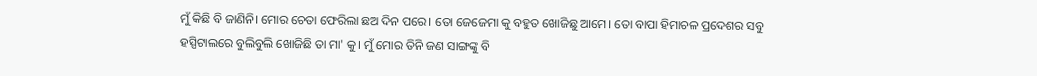ମୁଁ କିଛି ବି ଜାଣିନି। ମୋର ଚେତା ଫେରିଲା ଛଅ ଦିନ ପରେ। ତୋ ଜେଜେମା କୁ ବହୁତ ଖୋଜିଛୁ ଆମେ। ତୋ ବାପା ହିମାଚଳ ପ୍ରଦେଶର ସବୁ ହସ୍ପିଟାଲରେ ବୁଲିବୁଲି ଖୋଜିଛି ତା ମା' କୁ। ମୁଁ ମୋର ତିନି ଜଣ ସାଙ୍ଗଙ୍କୁ ବି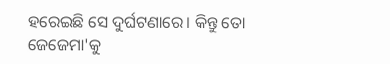ହରେଇଛି ସେ ଦୁର୍ଘଟଣାରେ। କିନ୍ତୁ ତୋ ଜେଜେମା'କୁ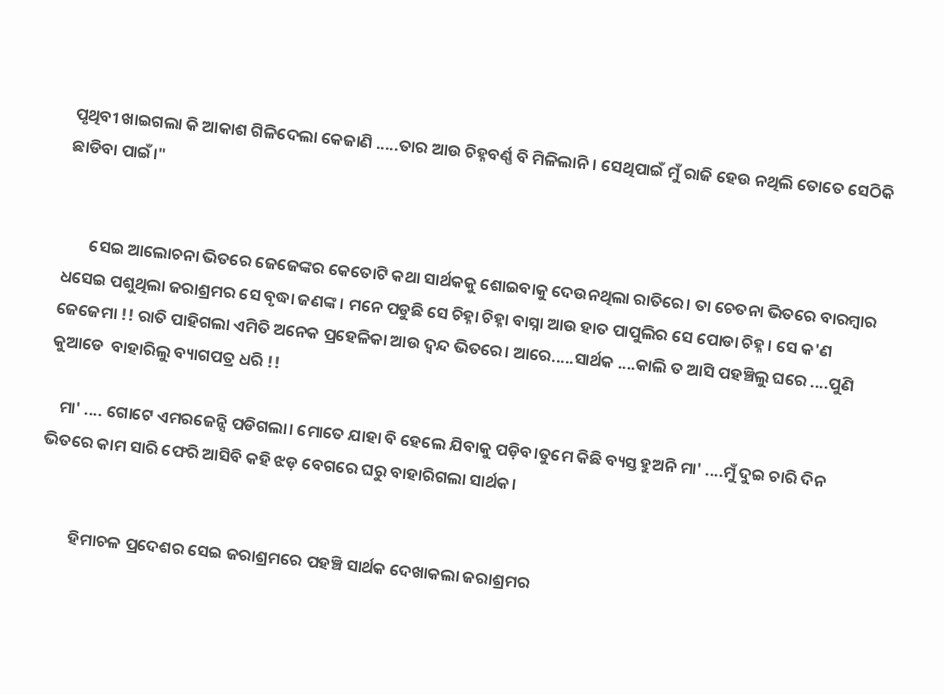ପୃଥିବୀ ଖାଇଗଲା କି ଆକାଶ ଗିଳିଦେଲା କେଜାଣି .....ତାର ଆଉ ଚିହ୍ନବର୍ଣ୍ଣ ବି ମିଳିଲାନି। ସେଥିପାଇଁ ମୁଁ ରାଜି ହେଉ ନଥିଲି ତୋତେ ସେଠିକି ଛାଡିବା ପାଇଁ।"


       ସେଇ ଆଲୋଚନା ଭିତରେ ଜେଜେଙ୍କର କେତୋଟି କଥା ସାର୍ଥକକୁ ଶୋଇବାକୁ ଦେଉନଥିଲା ରାତିରେ। ତା ଚେତନା ଭିତରେ ବାରମ୍ବାର ଧସେଇ ପଶୁଥିଲା ଜରାଶ୍ରମର ସେ ବୃଦ୍ଧା ଜଣଙ୍କ । ମନେ ପଡୁଛି ସେ ଚିହ୍ନା ଚିହ୍ନା ବାସ୍ନା ଆଉ ହାତ ପାପୁଲିର ସେ ପୋଡା ଚିହ୍ନ। ସେ କ'ଣ ଜେଜେମା !! ରାତି ପାହିଗଲା ଏମିତି ଅନେକ ପ୍ରହେଳିକା ଆଉ ଦ୍ଵନ୍ଦ ଭିତରେ। ଆରେ.....ସାର୍ଥକ ....କାଲି ତ ଆସି ପହଞ୍ଚିଲୁ ଘରେ ....ପୁଣି କୁଆଡେ  ବାହାରିଲୁ ବ୍ୟାଗପତ୍ର ଧରି !!

   ମା' .... ଗୋଟେ ଏମରଜେନ୍ସି ପଡିଗଲା। ମୋତେ ଯାହା ବି ହେଲେ ଯିବାକୁ ପଡ଼ିବ।ତୁମେ କିଛି ବ୍ୟସ୍ତ ହୁଅନି ମା' ....ମୁଁ ଦୁଇ ଚାରି ଦିନ ଭିତରେ କାମ ସାରି ଫେରି ଆସିବି କହି ଝଡ଼ ବେଗରେ ଘରୁ ବାହାରିଗଲା ସାର୍ଥକ।


         ହିମାଚଳ ପ୍ରଦେଶର ସେଇ ଜରାଶ୍ରମରେ ପହଞ୍ଚି ସାର୍ଥକ ଦେଖାକଲା ଜରାଶ୍ରମର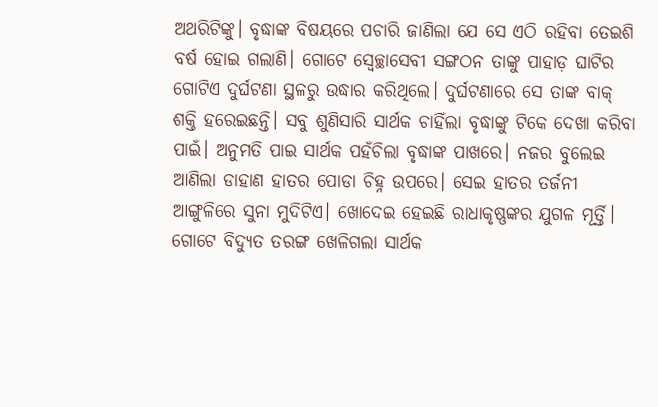ଅଥରିଟିଙ୍କୁ। ବୃଦ୍ଧାଙ୍କ ବିଷୟରେ ପଚାରି ଜାଣିଲା ଯେ ସେ ଏଠି ରହିବା ତେଇଶି ବର୍ଷ ହୋଇ ଗଲାଣି। ଗୋଟେ ସ୍ବେଚ୍ଛାସେବୀ ସଙ୍ଗଠନ ତାଙ୍କୁ ପାହାଡ଼ ଘାଟିର ଗୋଟିଏ ଦୁର୍ଘଟଣା ସ୍ଥଳରୁ ଉଦ୍ଧାର କରିଥିଲେ। ଦୁର୍ଘଟଣାରେ ସେ ତାଙ୍କ ବାକ୍ ଶକ୍ତି ହରେଇଛନ୍ତି। ସବୁ ଶୁଣିସାରି ସାର୍ଥକ ଚାହିଁଲା ବୃଦ୍ଧାଙ୍କୁ ଟିକେ ଦେଖା କରିବା ପାଇଁ। ଅନୁମତି ପାଇ ସାର୍ଥକ ପହଁଚିଲା ବୃଦ୍ଧାଙ୍କ ପାଖରେ। ନଜର ବୁଲେଇ ଆଣିଲା ଡାହାଣ ହାତର ପୋଡା ଚିହ୍ନ ଉପରେ। ସେଇ ହାତର ତର୍ଜନୀ ଆଙ୍ଗୁଳିରେ ସୁନା ମୁଦିଟିଏ। ଖୋଦେଇ ହେଇଛି ରାଧାକୃଷ୍ଣଙ୍କର ଯୁଗଳ ମୂର୍ତ୍ତି। ଗୋଟେ ବିଦ୍ୟୁତ ତରଙ୍ଗ ଖେଳିଗଲା ସାର୍ଥକ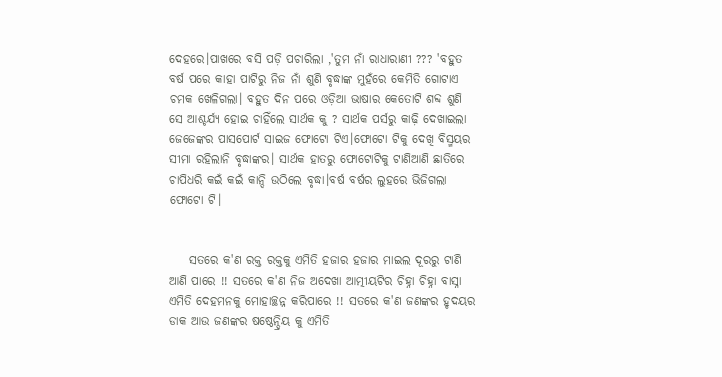ଦେହରେ।ପାଖରେ ବସି ପଡ଼ି ପଚାରିଲା ,'ତୁମ ନାଁ ରାଧାରାଣୀ ??? 'ବହୁତ ବର୍ଷ ପରେ କାହା ପାଟିରୁ ନିଜ ନାଁ ଶୁଣି ବୃଦ୍ଧାଙ୍କ ମୁହଁରେ କେମିତି ଗୋଟାଏ ଚମକ ଖେଳିଗଲା। ବହୁତ ଦିନ ପରେ ଓଡ଼ିଆ ଭାଷାର କେତୋଟି ଶବ୍ଦ ଶୁଣି ସେ ଆଶ୍ଚର୍ଯ୍ୟ ହୋଇ ଚାହିଁଲେ ସାର୍ଥକ କୁ ? ସାର୍ଥକ ପର୍ସରୁ କାଢ଼ି ଦେଖାଇଲା ଜେଜେଙ୍କର ପାସପୋର୍ଟ ସାଇଜ ଫୋଟୋ ଟିଏ।ଫୋଟୋ ଟିକୁ ଦେଖି ବିସ୍ମୟର ସୀମା ରହିଲାନି ବୃଦ୍ଧାଙ୍କର। ସାର୍ଥକ ହାତରୁ ଫୋଟୋଟିକୁ ଟାଣିଆଣି ଛାତିରେ ଚାପିଧରି କଇଁ କଇଁ କାନ୍ଦି ଉଠିଲେ ବୃଦ୍ଧା।ବର୍ଷ ବର୍ଷର ଲୁହରେ ଭିଜିଗଲା ଫୋଟୋ ଟି।


    ସତରେ କ'ଣ ରକ୍ତ ରକ୍ତକୁ ଏମିତି ହଜାର ହଜାର ମାଇଲ ଦୂରରୁ ଟାଣି ଆଣି ପାରେ !! ସତରେ କ'ଣ ନିଜ ଅଦେଖା ଆତ୍ମୀୟଟିର ଚିହ୍ନା ଚିହ୍ନା ବାସ୍ନା ଏମିତି ଦେହମନକୁ ମୋହାଚ୍ଛନ୍ନ କରିପାରେ !! ସତରେ କ'ଣ ଜଣଙ୍କର ହୃଦୟର ଡାକ ଆଉ ଜଣଙ୍କର ଷଷ୍ଠେନ୍ଦ୍ରିୟ କୁ ଏମିତି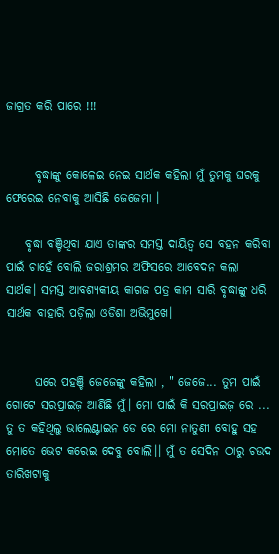ଜାଗ୍ରତ କରି ପାରେ !!!


      ବୃଦ୍ଧାଙ୍କୁ କୋଳେଇ ନେଇ ସାର୍ଥକ କହିଲା ମୁଁ ତୁମକୁ ଘରକୁ ଫେରେଇ ନେବାକୁ ଆସିଛି ଜେଜେମା ।

    ବୃଦ୍ଧା ବଞ୍ଚିଥିବା ଯାଏ ତାଙ୍କର ସମସ୍ତ ଦାୟିତ୍ୱ ସେ ବହନ କରିବା ପାଇଁ ଚାହେଁ ବୋଲି ଜରାଶ୍ରମର ଅଫିସରେ ଆବେଦନ କଲା ସାର୍ଥକ। ସମସ୍ତ ଆବଶ୍ୟକୀୟ କାଗଜ ପତ୍ର କାମ ସାରି ବୃଦ୍ଧାଙ୍କୁ ଧରି ସାର୍ଥକ ବାହାରି ପଡ଼ିଲା ଓଡିଶା ଅଭିମୁଖେ।


      ଘରେ ପହଞ୍ଚି ଜେଜେଙ୍କୁ କହିଲା , " ଜେଜେ... ତୁମ ପାଇଁ ଗୋଟେ ସରପ୍ରାଇଜ଼ ଆଣିଛି ମୁଁ। ମୋ ପାଇଁ କି ସରପ୍ରାଇଜ଼ ରେ ... ତୁ ତ କହିଥିଲୁ ଭାଲେଣ୍ଟାଇନ ଡେ ରେ ମୋ ନାତୁଣୀ ବୋହୁ ସହ ମୋତେ ଭେଟ କରେଇ ଦେବୁ ବୋଲି।। ମୁଁ ତ ସେଦିନ ଠାରୁ ଚଉଦ ତାରିଖଟାକୁ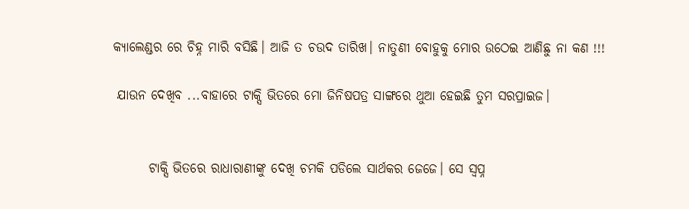କ୍ୟାଲେଣ୍ଡର ରେ ଚିହ୍ନ ମାରି ବସିଛି। ଆଜି ତ ଚଉଦ ତାରିଖ। ନାତୁଣୀ ବୋହୁକୁ ମୋର ଉଠେଇ ଆଣିଛୁ ନା କଣ !!!

 ଯାଉନ ଦେଖିବ ...ବାହାରେ ଟାକ୍ସି ଭିତରେ ମୋ ଜିନିଷପତ୍ର ସାଙ୍ଗରେ ଥୁଆ ହେଇଛି ତୁମ ସରପ୍ରାଇଜ।


       ଟାକ୍ସି ଭିତରେ ରାଧାରାଣୀଙ୍କୁ ଦେଖି ଚମକି ପଡିଲେ ସାର୍ଥକର ଜେଜେ। ସେ ସ୍ୱପ୍ନ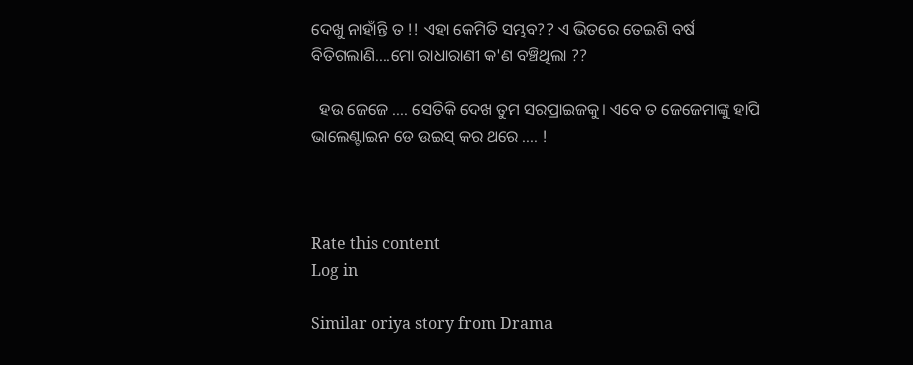ଦେଖୁ ନାହାଁନ୍ତି ତ !! ଏହା କେମିତି ସମ୍ଭବ?? ଏ ଭିତରେ ତେଇଶି ବର୍ଷ ବିତିଗଲାଣି....ମୋ ରାଧାରାଣୀ କ'ଣ ବଞ୍ଚିଥିଲା ??

  ହଉ ଜେଜେ .... ସେତିକି ଦେଖ ତୁମ ସରପ୍ରାଇଜକୁ। ଏବେ ତ ଜେଜେମାଙ୍କୁ ହାପି ଭାଲେଣ୍ଟାଇନ ଡେ ଉଇସ୍ କର ଥରେ .... !



Rate this content
Log in

Similar oriya story from Drama